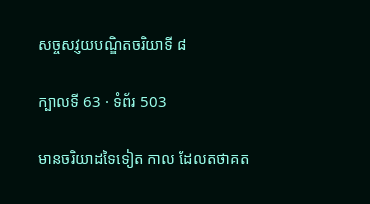សច្ចសវ្ញយបណ្ឌិតចរិយាទី ៨

ក្បាលទី 63 · ទំព័រ 503

មានចរិយាដទៃទៀត កាល ដែលតថាគត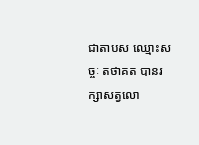ជាតាបស ឈ្មោះសច្ចៈ តថាគត បានរក្សាសត្វលោ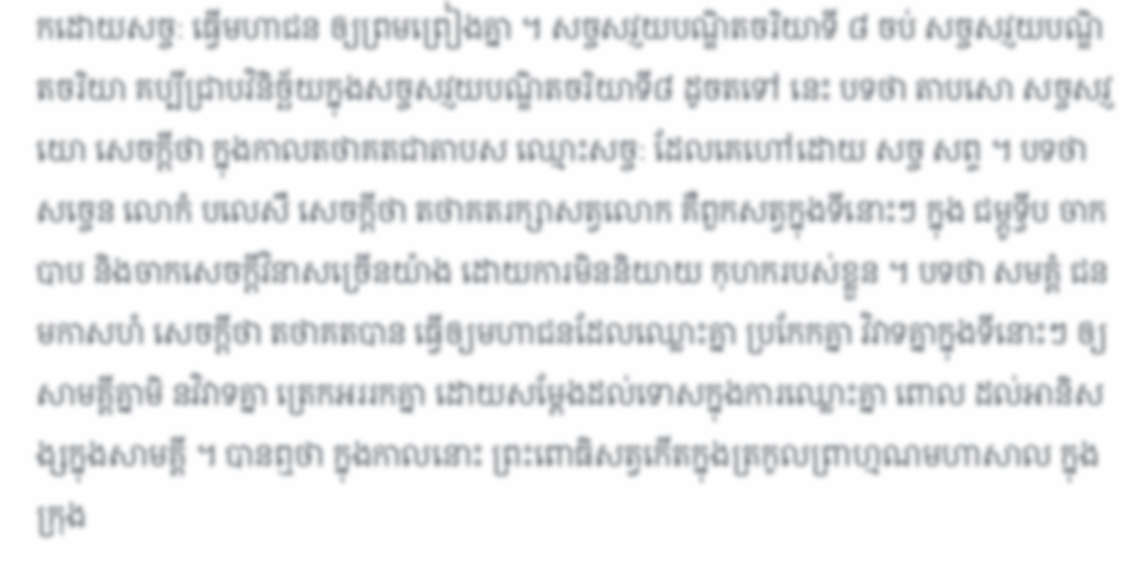កដោយសច្ចៈ ធ្វើមហាជន ឲ្យព្រមព្រៀងគ្នា ។ សច្ចសវ្ញយបណ្ឌិតចរិយាទី ៨ ចប់ សច្ចសវ្ញយបណ្ឌិតចរិយា គប្បីជ្រាបវិនិច្ឆ័យក្នុងសច្ចសវ្ញយបណ្ឌិតចរិយាទី៨ ដូចតទៅ នេះ បទថា តាបសោ សច្ចសវ្ញយោ សេចក្តីថា ក្នុងកាលតថាគតជាតាបស ឈ្មោះសច្ចៈ ដែលគេហៅដោយ សច្ច សព្ទ ។ បទថា សច្ចេន លោកំ បលេសឹ សេចក្តីថា តថាគតរក្សាសត្វលោក គឺពួកសត្វក្នុងទីនោះៗ ក្នុង ជម្ពូទ្វីប ចាកបាប និងចាកសេចក្តីវិនាសច្រើនយ៉ាង ដោយការមិននិយាយ កុហករបស់ខ្លួន ។ បទថា សមគ្គំ ជនមកាសហំ សេចក្តីថា តថាគតបាន ធ្វើឲ្យមហាជនដែលឈ្លោះគ្នា ប្រកែកគ្នា វិវាទគ្នាក្នុងទីនោះៗ ឲ្យសាមគ្គីគ្នាមិ នវិវាទគ្នា ត្រេកអររកគ្នា ដោយសម្តែងដល់ទោសក្នុងការឈ្លោះគ្នា ពោល ដល់អានិសង្សក្នុងសាមគ្គី ។ បានឮថា ក្នុងកាលនោះ ព្រះពោធិសត្វកើតក្នុងត្រកូលព្រាហ្មណមហាសាល ក្នុងក្រុង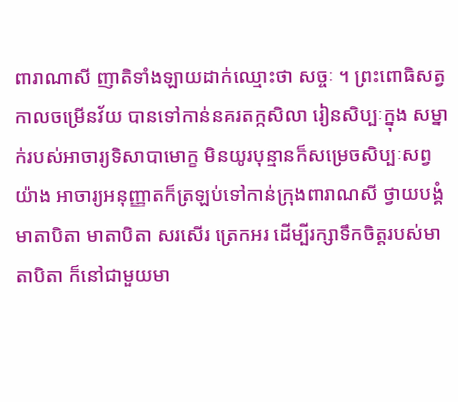ពារាណាសី ញាតិទាំងឡាយដាក់ឈ្មោះថា សច្ចៈ ។ ព្រះពោធិសត្វកាលចម្រើនវ័យ បានទៅកាន់នគរតក្កសិលា រៀនសិប្បៈក្នុង សម្នាក់របស់អាចារ្យទិសាបាមោក្ខ មិនយូរបុន្មានក៏សម្រេចសិប្បៈសព្វយ៉ាង អាចារ្យអនុញ្ញាតក៏ត្រឡប់ទៅកាន់ក្រុងពារាណសី ថ្វាយបង្គំមាតាបិតា មាតាបិតា សរសើរ ត្រេកអរ ដើម្បីរក្សាទឹកចិត្តរបស់មាតាបិតា ក៏នៅជាមួយមា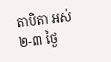តាបិតា អស់ ២-៣ ថ្ងៃ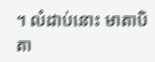។ លំដាប់នោះ មាតាបិតា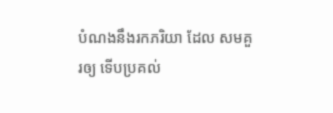បំណងនឹងរកភរិយា ដែល សមគួរឲ្យ ទើបប្រគល់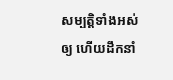សម្បត្តិទាំងអស់ឲ្យ ហើយដឹកនាំ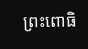ព្រះពោធិ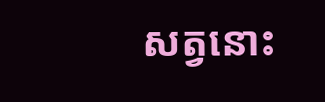សត្វនោះ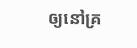ឲ្យនៅគ្រ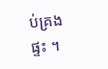ប់គ្រងផ្ទះ ។